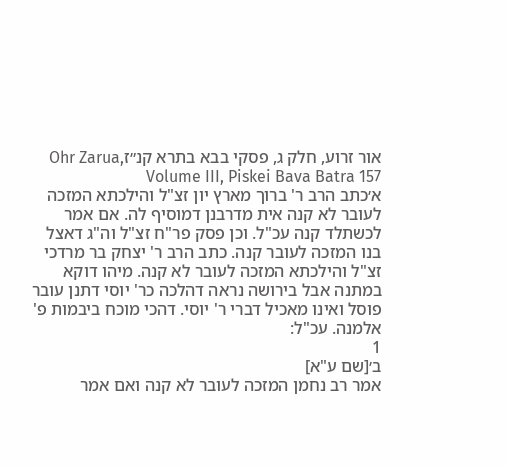אור זרוע, חלק ג, פסקי בבא בתרא קנ״זOhr Zarua, Volume III, Piskei Bava Batra 157
א׳כתב הרב ר' ברוך מארץ יון זצ"ל והילכתא המזכה לעובר לא קנה אית מדרבנן דמוסיף לה. אם אמר לכשתלד קנה עכ"ל. וכן פסק פר"ח זצ"ל וה"ג דאצל בנו המזכה לעובר קנה. כתב הרב ר' יצחק בר מרדכי זצ"ל והילכתא המזכה לעובר לא קנה. מיהו דוקא במתנה אבל בירושה נראה דהלכה כר' יוסי דתנן עובר פוסל ואינו מאכיל דברי ר' יוסי. דהכי מוכח ביבמות פ' אלמנה. עכ"ל:
1
ב׳[שם ע"א]
אמר רב נחמן המזכה לעובר לא קנה ואם אמר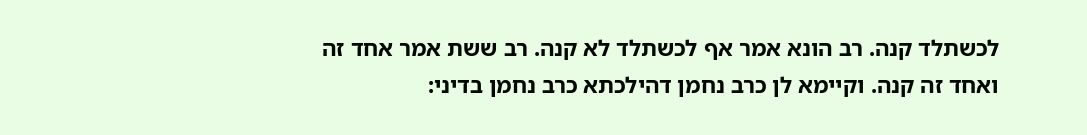לכשתלד קנה. רב הונא אמר אף לכשתלד לא קנה. רב ששת אמר אחד זה ואחד זה קנה. וקיימא לן כרב נחמן דהילכתא כרב נחמן בדיני: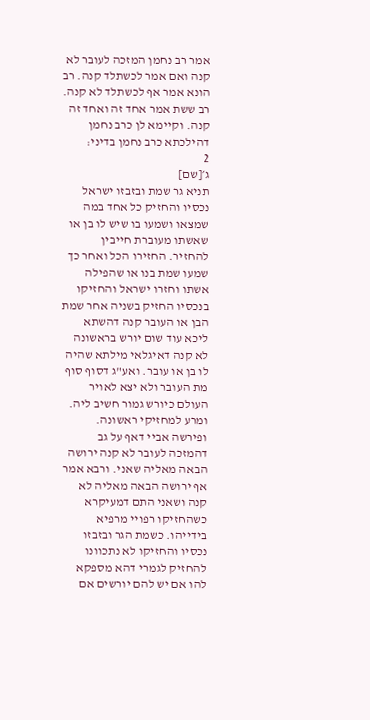אמר רב נחמן המזכה לעובר לא קנה ואם אמר לכשתלד קנה. רב הונא אמר אף לכשתלד לא קנה. רב ששת אמר אחד זה ואחד זה קנה. וקיימא לן כרב נחמן דהילכתא כרב נחמן בדיני:
2
ג׳[שם]
תניא גר שמת ובזבזו ישראל נכסיו והחזיק כל אחד במה שמצאו ושמעו בו שיש לו בן או שאשתו מעוברת חייבין להחזיר. החזירו הכל ואחר כך שמעו שמת בנו או שהפילה אשתו וחזרו ישראל והחזיקו בנכסיו החזיק בשניה אחר שמת הבן או העובר קנה דהשתא ליכא עוד שום יורש בראשונה לא קנה דאיגלאי מילתא שהיה לו בן או עובר. ואע"ג דסוף סוף מת העובר ולא יצא לאויר העולם כיורש גמור חשיב ליה. ומרע למחזיקי ראשונה. ופירשה אביי דאף על גב דהמזכה לעובר לא קנה ירושה הבאה מאליה שאני. ורבא אמר אף ירושה הבאה מאליה לא קנה ושאני התם דמעיקרא כשהחזיקו רפויי מרפיא בידייהו. כשמת הגר ובזבזו נכסיו והחזיקו לא נתכוונו להחזיק לגמרי דהא מספקא להו אם יש להם יורשים אם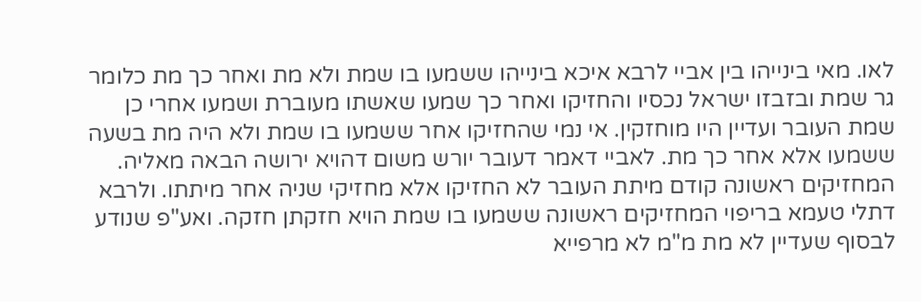לאו. מאי בינייהו בין אביי לרבא איכא בינייהו ששמעו בו שמת ולא מת ואחר כך מת כלומר גר שמת ובזבזו ישראל נכסיו והחזיקו ואחר כך שמעו שאשתו מעוברת ושמעו אחרי כן שמת העובר ועדיין היו מוחזקין. אי נמי שהחזיקו אחר ששמעו בו שמת ולא היה מת בשעה ששמעו אלא אחר כך מת. לאביי דאמר דעובר יורש משום דהויא ירושה הבאה מאליה. המחזיקים ראשונה קודם מיתת העובר לא החזיקו אלא מחזיקי שניה אחר מיתתו. ולרבא דתלי טעמא בריפוי המחזיקים ראשונה ששמעו בו שמת הויא חזקתן חזקה. ואע"פ שנודע לבסוף שעדיין לא מת מ"מ לא מרפייא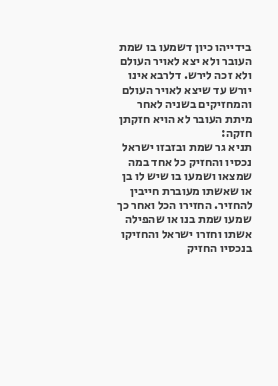בידייהו כיון דשמעו בו שמת העובר ולא יצא לאויר העולם ולא זכה לירש. דלרבא אינו יורש עד שיצא לאויר העולם והמחזיקים בשניה לאחר מיתת העובר לא הויא חזקתן חזקה:
תניא גר שמת ובזבזו ישראל נכסיו והחזיק כל אחד במה שמצאו ושמעו בו שיש לו בן או שאשתו מעוברת חייבין להחזיר. החזירו הכל ואחר כך שמעו שמת בנו או שהפילה אשתו וחזרו ישראל והחזיקו בנכסיו החזיק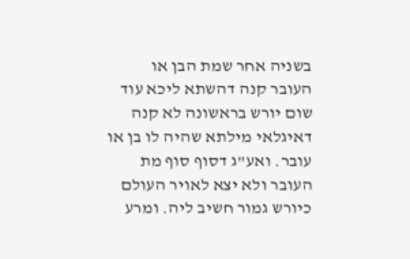בשניה אחר שמת הבן או העובר קנה דהשתא ליכא עוד שום יורש בראשונה לא קנה דאיגלאי מילתא שהיה לו בן או עובר. ואע"ג דסוף סוף מת העובר ולא יצא לאויר העולם כיורש גמור חשיב ליה. ומרע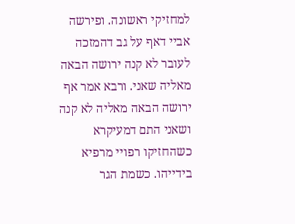למחזיקי ראשונה. ופירשה אביי דאף על גב דהמזכה לעובר לא קנה ירושה הבאה מאליה שאני. ורבא אמר אף ירושה הבאה מאליה לא קנה ושאני התם דמעיקרא כשהחזיקו רפויי מרפיא בידייהו. כשמת הגר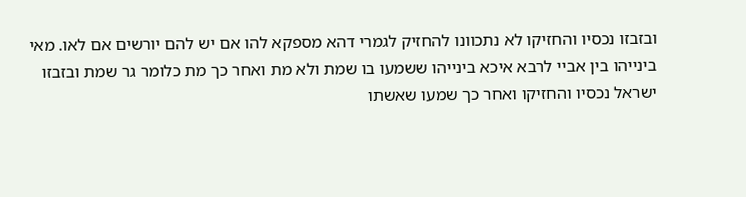ובזבזו נכסיו והחזיקו לא נתכוונו להחזיק לגמרי דהא מספקא להו אם יש להם יורשים אם לאו. מאי בינייהו בין אביי לרבא איכא בינייהו ששמעו בו שמת ולא מת ואחר כך מת כלומר גר שמת ובזבזו ישראל נכסיו והחזיקו ואחר כך שמעו שאשתו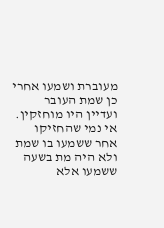מעוברת ושמעו אחרי כן שמת העובר ועדיין היו מוחזקין. אי נמי שהחזיקו אחר ששמעו בו שמת ולא היה מת בשעה ששמעו אלא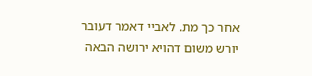אחר כך מת. לאביי דאמר דעובר יורש משום דהויא ירושה הבאה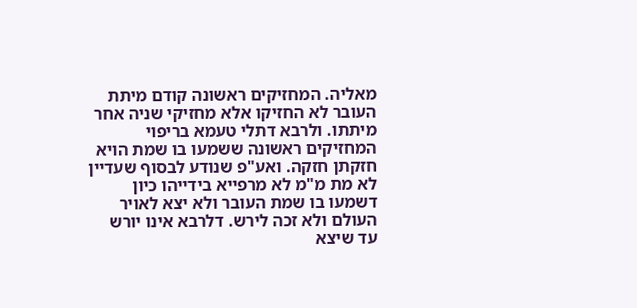מאליה. המחזיקים ראשונה קודם מיתת העובר לא החזיקו אלא מחזיקי שניה אחר מיתתו. ולרבא דתלי טעמא בריפוי המחזיקים ראשונה ששמעו בו שמת הויא חזקתן חזקה. ואע"פ שנודע לבסוף שעדיין לא מת מ"מ לא מרפייא בידייהו כיון דשמעו בו שמת העובר ולא יצא לאויר העולם ולא זכה לירש. דלרבא אינו יורש עד שיצא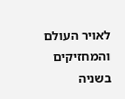לאויר העולם והמחזיקים בשניה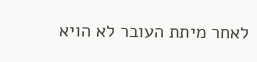לאחר מיתת העובר לא הויא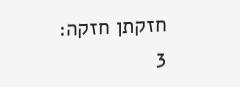חזקתן חזקה:
3